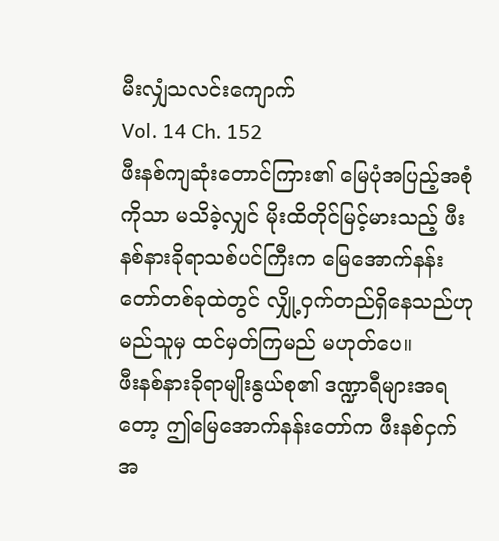မီးလျှံသလင်းကျောက်
Vol. 14 Ch. 152
ဖီးနစ်ကျဆုံးတောင်ကြား၏ မြေပုံအပြည့်အစုံကိုသာ မသိခဲ့လျှင် မိုးထိတိုင်မြင့်မားသည့် ဖီးနစ်နားခိုရာသစ်ပင်ကြီးက မြေအောက်နန်းတော်တစ်ခုထဲတွင် လျှို့ဝှက်တည်ရှိနေသည်ဟု မည်သူမှ ထင်မှတ်ကြမည် မဟုတ်ပေ။
ဖီးနစ်နားခိုရာမျိုးနွယ်စု၏ ဒဏ္ဍာရီများအရတော့ ဤမြေအောက်နန်းတော်က ဖီးနစ်ငှက် အ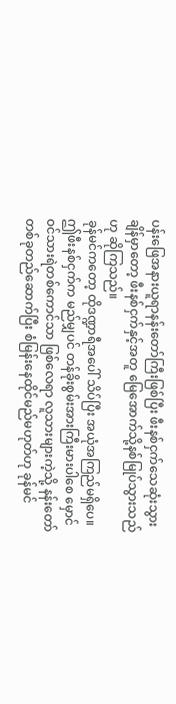ပန်းဖြေအနားယူရာနန်းတော်ကြီးဖြစ်ပြီး ဖီးနစ်ငှက်သေဆုံးသွားချိန်မှာတော့ ဖီးနစ်ငှက်နှင့်အတူ မြေအောက်သို့နစ်မြုပ်သွားသည်ဟု ဆိုကြသည်။
ခုန်မင်ကတော့ ထိုဒဏ္ဍာရီအပေါ် သိပ်ပြီး အယုံအကြည်မရှိပေ။
ဤဖီးနစ်ငှက်က မည်မျှပင် တန်ခိုးစွမ်းအားကြီးမားပါစေ မှောင်ဝင်သားရဲတစ်ကောင်သာ ဖြစ်လေရာ လူသားများကဲ့သို့ နန်းတော်တစ်ခုတည်ဆောက်ပြီး စံမြန်းနေထိုင်မည်မဟုတ်ဟု ခုန်မင်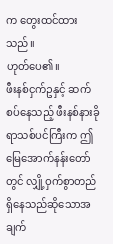က တွေးထင်ထားသည်။
ဟုတ်ပေ၏။
ဖီးနစ်ငှက်ဥနှင့် ဆက်စပ်နေသည့် ဖီးနစ်နားခိုရာသစ်ပင်ကြီးက ဤမြေအောက်နန်းတော်တွင် လျှို့ဝှက်စွာတည်ရှိနေသည်ဆိုသောအချက်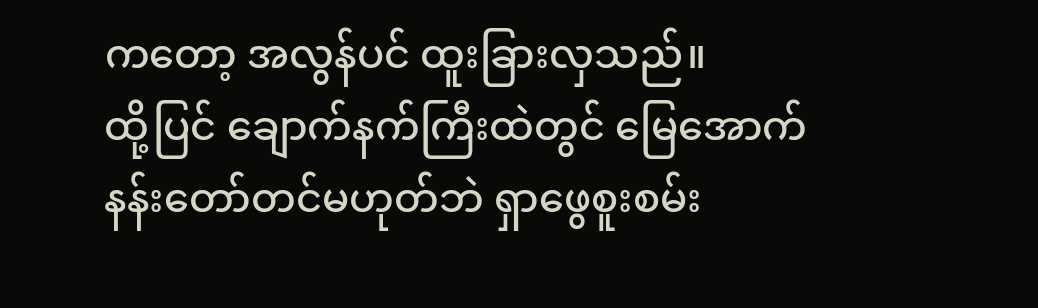ကတော့ အလွန်ပင် ထူးခြားလှသည်။
ထို့ပြင် ချောက်နက်ကြီးထဲတွင် မြေအောက်နန်းတော်တင်မဟုတ်ဘဲ ရှာဖွေစူးစမ်း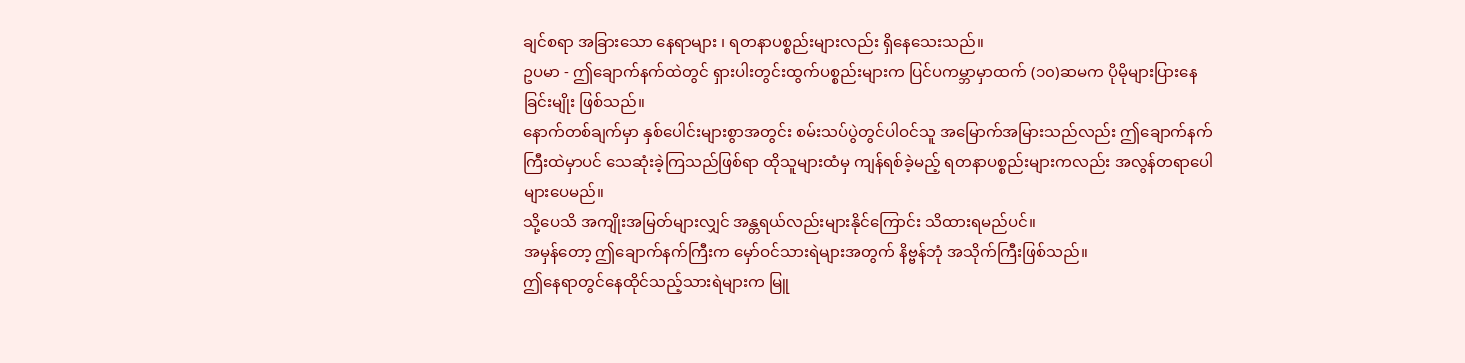ချင်စရာ အခြားသော နေရာများ ၊ ရတနာပစ္စည်းများလည်း ရှိနေသေးသည်။
ဥပမာ - ဤချောက်နက်ထဲတွင် ရှားပါးတွင်းထွက်ပစ္စည်းများက ပြင်ပကမ္ဘာမှာထက် (၁၀)ဆမက ပိုမိုများပြားနေခြင်းမျိုး ဖြစ်သည်။
နောက်တစ်ချက်မှာ နှစ်ပေါင်းများစွာအတွင်း စမ်းသပ်ပွဲတွင်ပါဝင်သူ အမြောက်အမြားသည်လည်း ဤချောက်နက်ကြီးထဲမှာပင် သေဆုံးခဲ့ကြသည်ဖြစ်ရာ ထိုသူများထံမှ ကျန်ရစ်ခဲ့မည့် ရတနာပစ္စည်းများကလည်း အလွန်တရာပေါများပေမည်။
သို့ပေသိ အကျိုးအမြတ်များလျှင် အန္တရယ်လည်းများနိုင်ကြောင်း သိထားရမည်ပင်။
အမှန်တော့ ဤချောက်နက်ကြီးက မှော်ဝင်သားရဲများအတွက် နိဗ္ဗန်ဘုံ အသိုက်ကြီးဖြစ်သည်။
ဤနေရာတွင်နေထိုင်သည့်သားရဲများက မြူ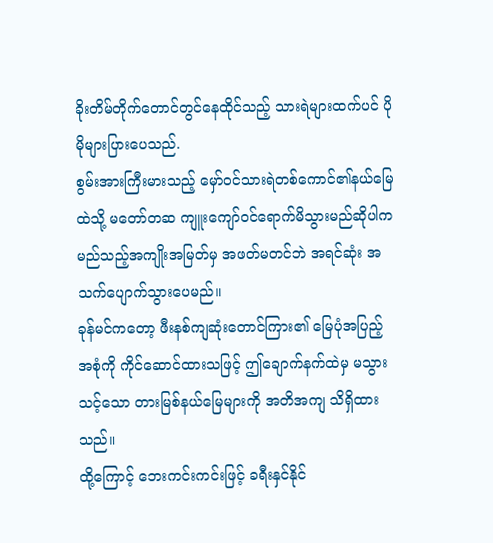ခိုးတိမ်တိုက်တောင်တွင်နေထိုင်သည့် သားရဲများထက်ပင် ပိုမိုများပြားပေသည်.
စွမ်းအားကြီးမားသည့် မှော်ဝင်သားရဲတစ်ကောင်၏နယ်မြေထဲသို့ မတော်တဆ ကျူးကျော်ဝင်ရောက်မိသွားမည်ဆိုပါက မည်သည့်အကျိုးအမြတ်မှ အဖတ်မတင်ဘဲ အရင်ဆုံး အသက်ပျောက်သွားပေမည်။
ခုန်မင်ကတော့ ဖီးနစ်ကျဆုံးတောင်ကြား၏ မြေပုံအပြည့်အစုံကို ကိုင်ဆောင်ထားသဖြင့် ဤချောက်နက်ထဲမှ မသွားသင့်သော တားမြစ်နယ်မြေများကို အတိအကျ သိရှိထားသည်။
ထို့ကြောင့် ဘေးကင်းကင်းဖြင့် ခရီးနှင်နိုင်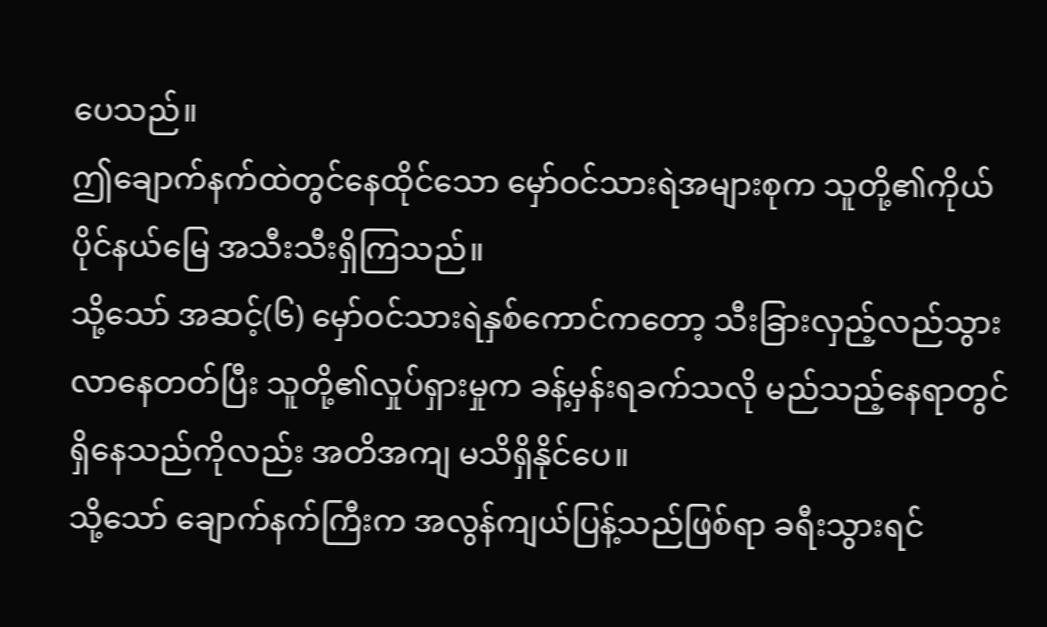ပေသည်။
ဤချောက်နက်ထဲတွင်နေထိုင်သော မှော်ဝင်သားရဲအများစုက သူတို့၏ကိုယ်ပိုင်နယ်မြေ အသီးသီးရှိကြသည်။
သို့သော် အဆင့်(၆) မှော်ဝင်သားရဲနှစ်ကောင်ကတော့ သီးခြားလှည့်လည်သွားလာနေတတ်ပြီး သူတို့၏လှုပ်ရှားမှုက ခန့်မှန်းရခက်သလို မည်သည့်နေရာတွင် ရှိနေသည်ကိုလည်း အတိအကျ မသိရှိနိုင်ပေ။
သို့သော် ချောက်နက်ကြီးက အလွန်ကျယ်ပြန့်သည်ဖြစ်ရာ ခရီးသွားရင်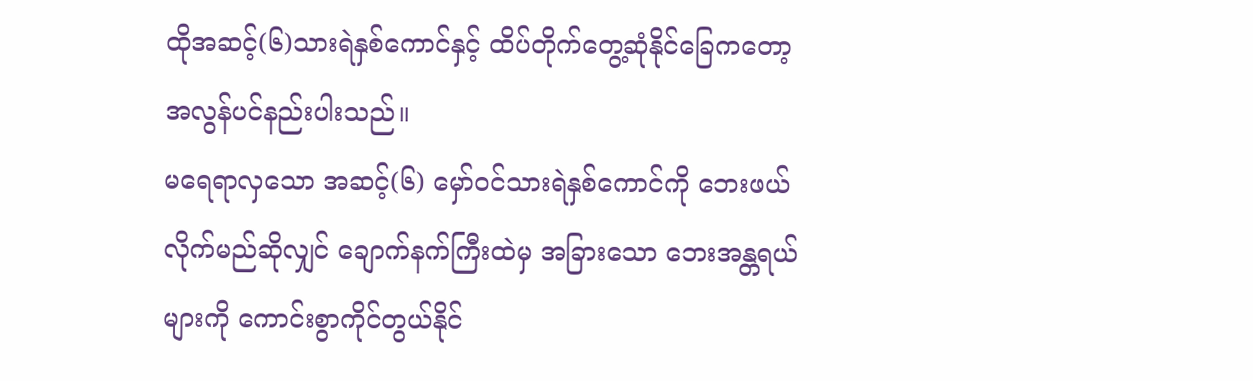ထိုအဆင့်(၆)သားရဲနှစ်ကောင်နှင့် ထိပ်တိုက်တွေ့ဆုံနိုင်ခြေကတော့ အလွန်ပင်နည်းပါးသည်။
မရေရာလှသော အဆင့်(၆) မှော်ဝင်သားရဲနှစ်ကောင်ကို ဘေးဖယ်လိုက်မည်ဆိုလျှင် ချောက်နက်ကြီးထဲမှ အခြားသော ဘေးအန္တရယ်များကို ကောင်းစွာကိုင်တွယ်နိုင်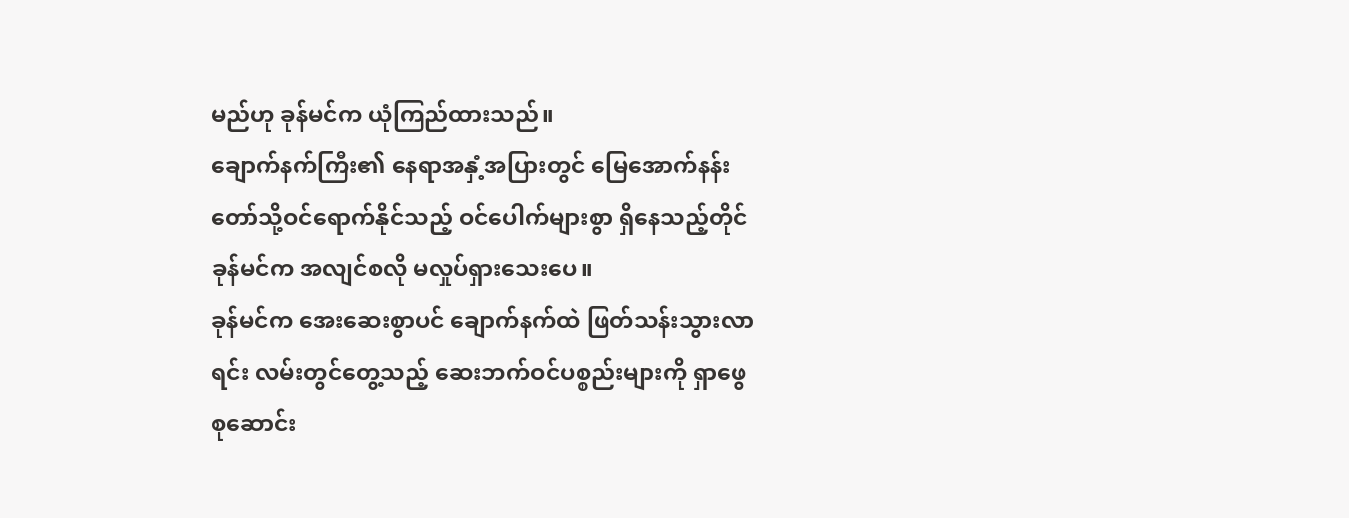မည်ဟု ခုန်မင်က ယုံကြည်ထားသည်။
ချောက်နက်ကြီး၏ နေရာအနှံ့အပြားတွင် မြေအောက်နန်းတော်သို့ဝင်ရောက်နိုင်သည့် ဝင်ပေါက်များစွာ ရှိနေသည့်တိုင် ခုန်မင်က အလျင်စလို မလှုပ်ရှားသေးပေ။
ခုန်မင်က အေးဆေးစွာပင် ချောက်နက်ထဲ ဖြတ်သန်းသွားလာရင်း လမ်းတွင်တွေ့သည့် ဆေးဘက်ဝင်ပစ္စည်းများကို ရှာဖွေစုဆောင်း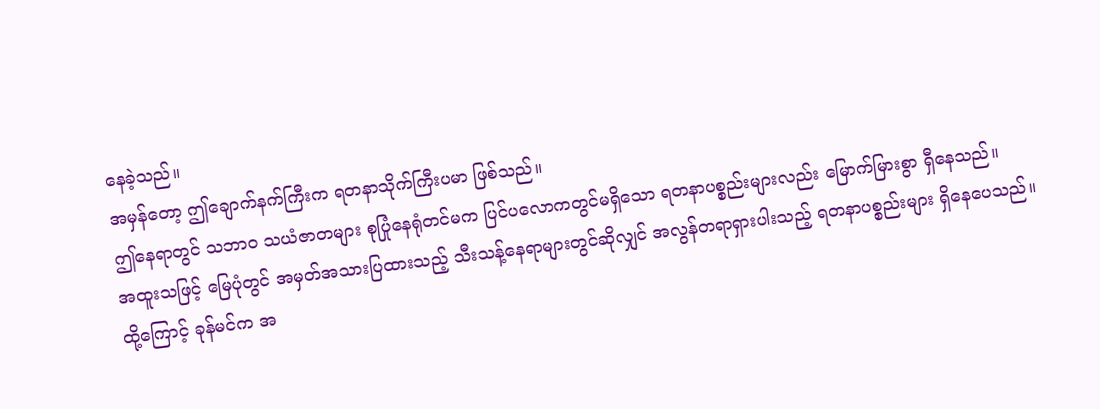နေခဲ့သည်။
အမှန်တော့ ဤချောက်နက်ကြီးက ရတနာသိုက်ကြီးပမာ ဖြစ်သည်။
ဤနေရာတွင် သဘာဝ သယံဇာတများ စုပြုံနေရုံတင်မက ပြင်ပလောကတွင်မရှိသော ရတနာပစ္စည်းများလည်း မြောက်မြားစွာ ရှီနေသည်။
အထူးသဖြင့် မြေပုံတွင် အမှတ်အသားပြထားသည့် သီးသန့်နေရာများတွင်ဆိုလျှင် အလွန်တရာရှားပါးသည့် ရတနာပစ္စည်းများ ရှိနေပေသည်။
ထို့ကြောင့် ခုန်မင်က အ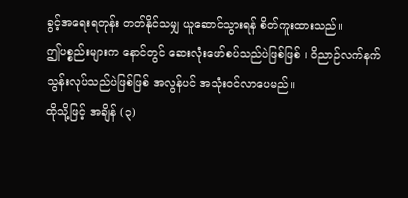ခွင့်အရေးရတုန်း တတ်နိုင်သမျှ ယူဆောင်သွားရန် စိတ်ကူးထားသည်။
ဤပစ္စည်းများက နောင်တွင် ဆေးလုံးဖော်စပ်သည်ပဲဖြစ်ဖြစ် ၊ ဝိညာဉ်လက်နက်သွန်းလုပ်သည်ပဲဖြစ်ဖြစ် အလွန်ပင် အသုံးဝင်လာပေမည်။
ထိုသို့ဖြင့် အချိန် (၃)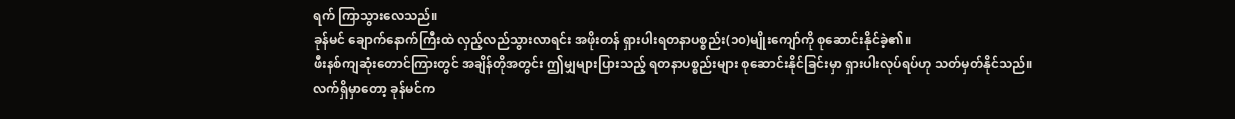ရက် ကြာသွားလေသည်။
ခုန်မင် ချောက်နောက်ကြီးထဲ လှည့်လည်သွားလာရင်း အဖိုးတန် ရှားပါးရတနာပစ္စည်း(၁၀)မျိုးကျော်ကို စုဆောင်းနိုင်ခဲ့၏။
ဖီးနစ်ကျဆုံးတောင်ကြားတွင် အချိန်တိုအတွင်း ဤမျှများပြားသည့် ရတနာပစ္စည်းများ စုဆောင်းနိုင်ခြင်းမှာ ရှားပါးလုပ်ရပ်ဟု သတ်မှတ်နိုင်သည်။
လက်ရှိမှာတော့ ခုန်မင်က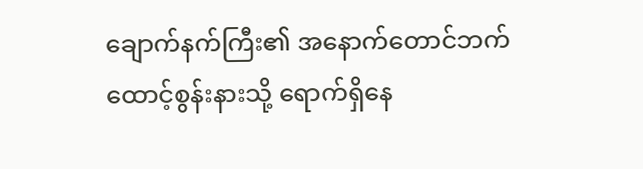ချောက်နက်ကြီး၏ အနောက်တောင်ဘက် ထောင့်စွန်းနားသို့ ရောက်ရှိနေ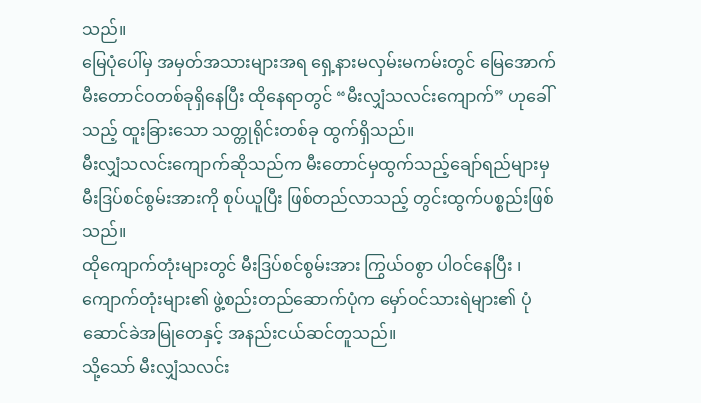သည်။
မြေပုံပေါ်မှ အမှတ်အသားများအရ ရှေ့နားမလှမ်းမကမ်းတွင် မြေအောက်မီးတောင်ဝတစ်ခုရှိနေပြီး ထိုနေရာတွင် “မီးလျှံသလင်းကျောက်” ဟုခေါ်သည့် ထူးခြားသော သတ္တုရိုင်းတစ်ခု ထွက်ရှိသည်။
မီးလျှံသလင်းကျောက်ဆိုသည်က မီးတောင်မှထွက်သည့်ချော်ရည်များမှ မီးဒြပ်စင်စွမ်းအားကို စုပ်ယူပြီး ဖြစ်တည်လာသည့် တွင်းထွက်ပစ္စည်းဖြစ်သည်။
ထိုကျောက်တုံးများတွင် မီးဒြပ်စင်စွမ်းအား ကြွယ်ဝစွာ ပါဝင်နေပြီး ၊ ကျောက်တုံးများ၏ ဖွဲ့စည်းတည်ဆောက်ပုံက မှော်ဝင်သားရဲများ၏ ပုံဆောင်ခဲအမြုတေနှင့် အနည်းငယ်ဆင်တူသည်။
သို့သော် မီးလျှံသလင်း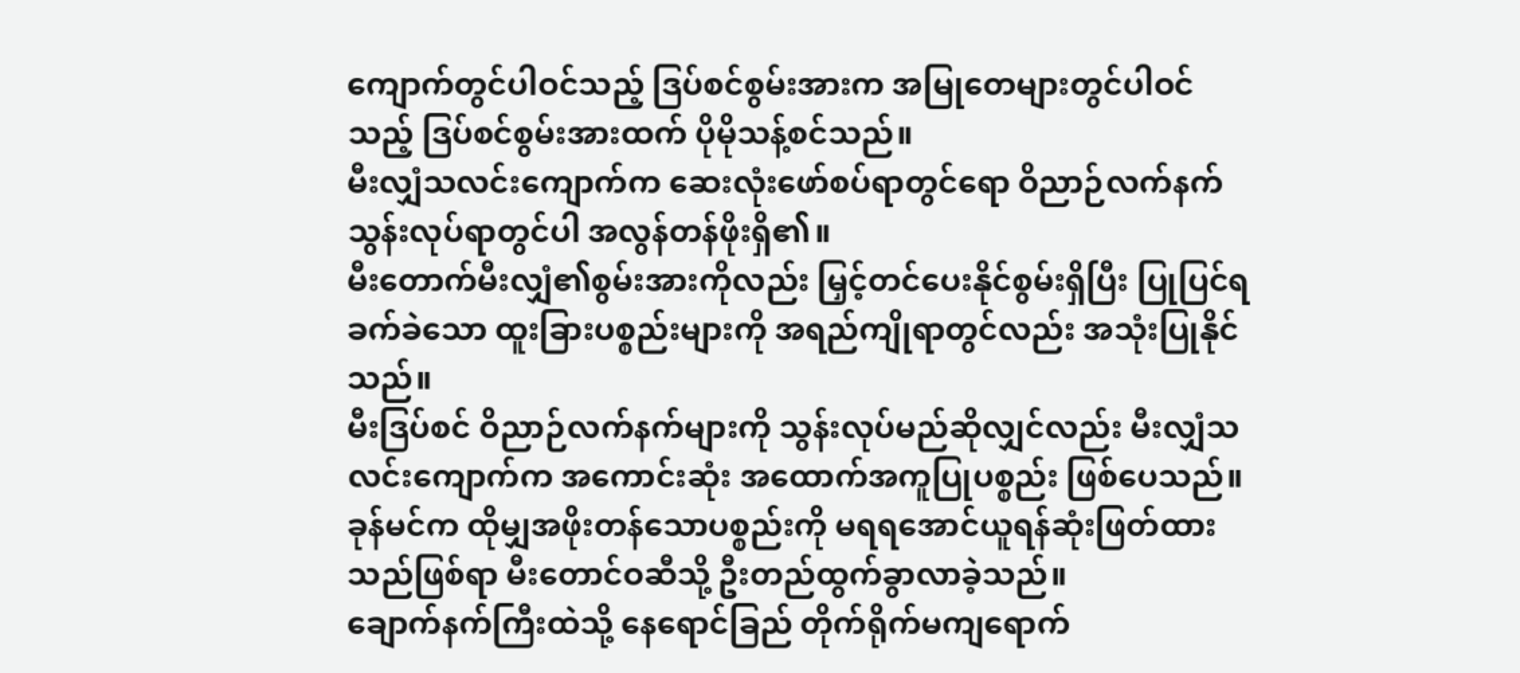ကျောက်တွင်ပါဝင်သည့် ဒြပ်စင်စွမ်းအားက အမြုတေများတွင်ပါဝင်သည့် ဒြပ်စင်စွမ်းအားထက် ပိုမိုသန့်စင်သည်။
မီးလျှံသလင်းကျောက်က ဆေးလုံးဖော်စပ်ရာတွင်ရော ဝိညာဉ်လက်နက်သွန်းလုပ်ရာတွင်ပါ အလွန်တန်ဖိုးရှိ၏။
မီးတောက်မီးလျှံ၏စွမ်းအားကိုလည်း မြှင့်တင်ပေးနိုင်စွမ်းရှိပြီး ပြုပြင်ရခက်ခဲသော ထူးခြားပစ္စည်းများကို အရည်ကျိုရာတွင်လည်း အသုံးပြုနိုင်သည်။
မီးဒြပ်စင် ဝိညာဉ်လက်နက်များကို သွန်းလုပ်မည်ဆိုလျှင်လည်း မီးလျှံသလင်းကျောက်က အကောင်းဆုံး အထောက်အကူပြုပစ္စည်း ဖြစ်ပေသည်။
ခုန်မင်က ထိုမျှအဖိုးတန်သောပစ္စည်းကို မရရအောင်ယူရန်ဆုံးဖြတ်ထားသည်ဖြစ်ရာ မီးတောင်ဝဆီသို့ ဦးတည်ထွက်ခွာလာခဲ့သည်။
ချောက်နက်ကြီးထဲသို့ နေရောင်ခြည် တိုက်ရိုက်မကျရောက်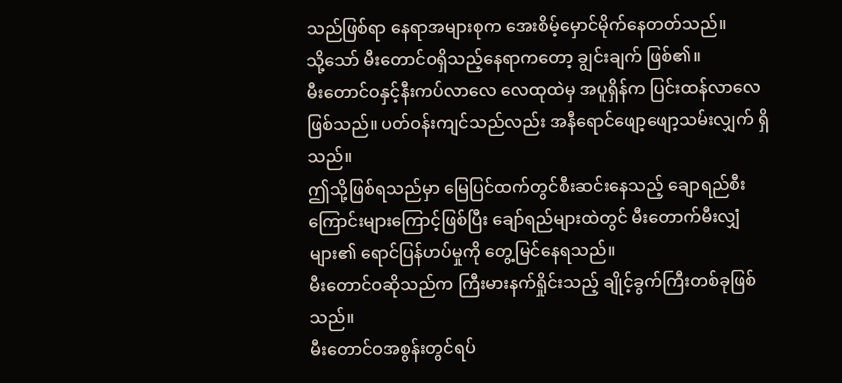သည်ဖြစ်ရာ နေရာအများစုက အေးစိမ့်မှောင်မိုက်နေတတ်သည်။
သို့သော် မီးတောင်ဝရှိသည့်နေရာကတော့ ချွင်းချက် ဖြစ်၏။
မီးတောင်ဝနှင့်နီးကပ်လာလေ လေထုထဲမှ အပူရှိန်က ပြင်းထန်လာလေ ဖြစ်သည်။ ပတ်ဝန်းကျင်သည်လည်း အနီရောင်ဖျော့ဖျော့သမ်းလျှက် ရှိသည်။
ဤသို့ဖြစ်ရသည်မှာ မြေပြင်ထက်တွင်စီးဆင်းနေသည့် ချောရည်စီးကြောင်းများကြောင့်ဖြစ်ပြီး ချော်ရည်များထဲတွင် မီးတောက်မီးလျှံများ၏ ရောင်ပြန်ဟပ်မှုကို တွေ့မြင်နေရသည်။
မီးတောင်ဝဆိုသည်က ကြီးမားနက်ရှိုင်းသည့် ချိုင့်ခွက်ကြီးတစ်ခုဖြစ်သည်။
မီးတောင်ဝအစွန်းတွင်ရပ်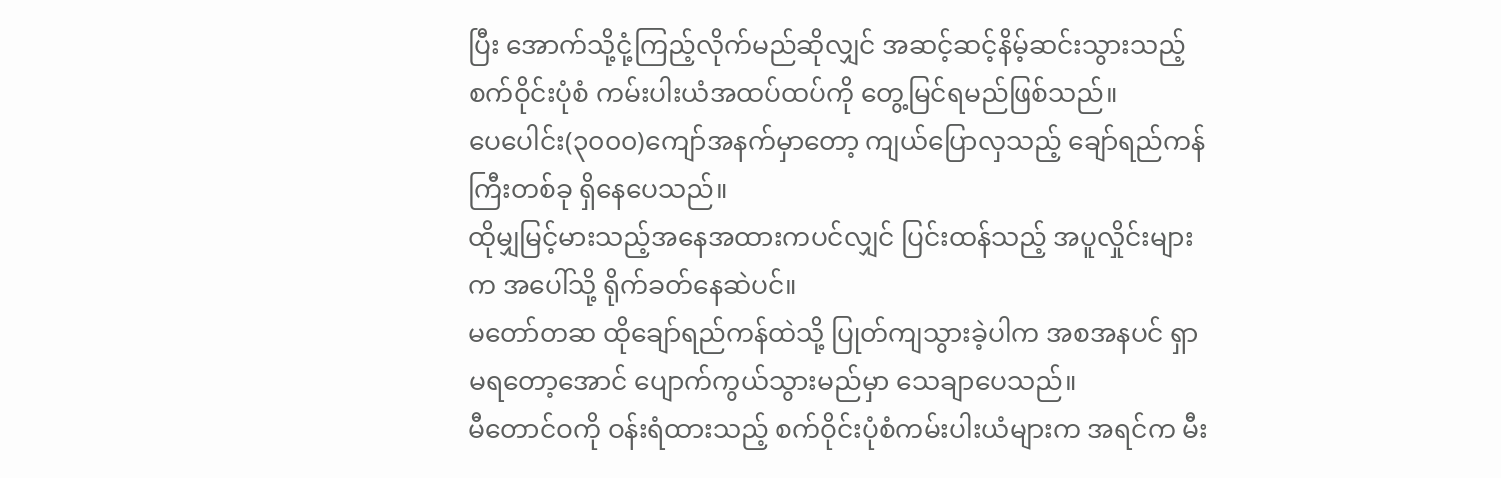ပြီး အောက်သို့ငုံ့ကြည့်လိုက်မည်ဆိုလျှင် အဆင့်ဆင့်နိမ့်ဆင်းသွားသည့် စက်ဝိုင်းပုံစံ ကမ်းပါးယံအထပ်ထပ်ကို တွေ့မြင်ရမည်ဖြစ်သည်။
ပေပေါင်း(၃၀၀၀)ကျော်အနက်မှာတော့ ကျယ်ပြောလှသည့် ချော်ရည်ကန်ကြီးတစ်ခု ရှိနေပေသည်။
ထိုမျှမြင့်မားသည့်အနေအထားကပင်လျှင် ပြင်းထန်သည့် အပူလှိုင်းများက အပေါ်သို့ ရိုက်ခတ်နေဆဲပင်။
မတော်တဆ ထိုချော်ရည်ကန်ထဲသို့ ပြုတ်ကျသွားခဲ့ပါက အစအနပင် ရှာမရတော့အောင် ပျောက်ကွယ်သွားမည်မှာ သေချာပေသည်။
မီတောင်ဝကို ဝန်းရံထားသည့် စက်ဝိုင်းပုံစံကမ်းပါးယံများက အရင်က မီး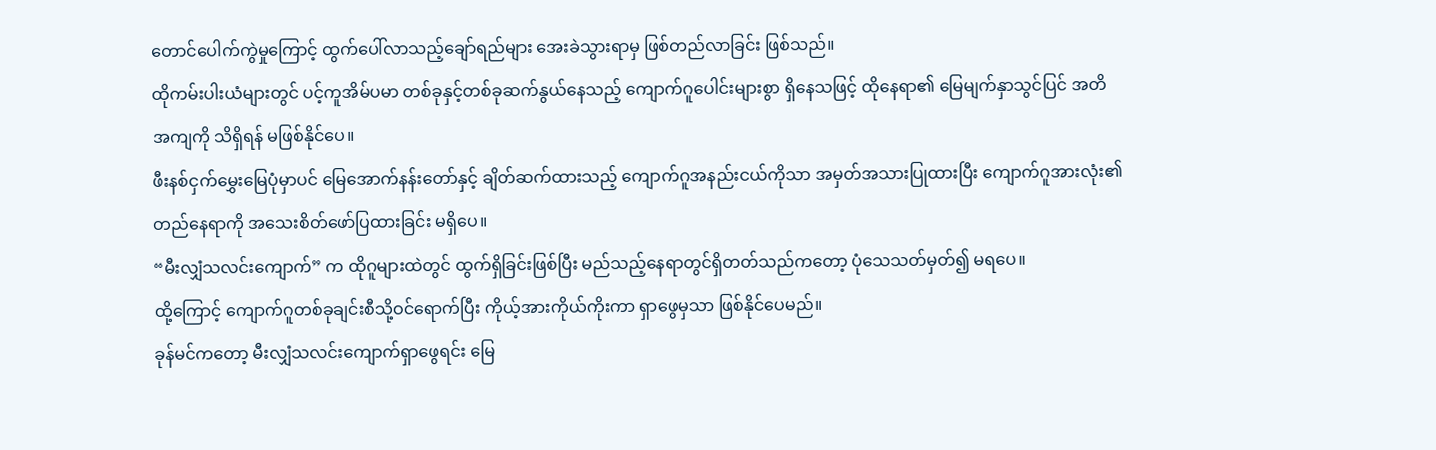တောင်ပေါက်ကွဲမှုကြောင့် ထွက်ပေါ်လာသည့်ချော်ရည်များ အေးခဲသွားရာမှ ဖြစ်တည်လာခြင်း ဖြစ်သည်။
ထိုကမ်းပါးယံများတွင် ပင့်ကူအိမ်ပမာ တစ်ခုနှင့်တစ်ခုဆက်နွယ်နေသည့် ကျောက်ဂူပေါင်းများစွာ ရှိနေသဖြင့် ထိုနေရာ၏ မြေမျက်နှာသွင်ပြင် အတိအကျကို သိရှိရန် မဖြစ်နိုင်ပေ။
ဖီးနစ်ငှက်မွှေးမြေပုံမှာပင် မြေအောက်နန်းတော်နှင့် ချိတ်ဆက်ထားသည့် ကျောက်ဂူအနည်းငယ်ကိုသာ အမှတ်အသားပြုထားပြီး ကျောက်ဂူအားလုံး၏ တည်နေရာကို အသေးစိတ်ဖော်ပြထားခြင်း မရှိပေ။
“မီးလျှံသလင်းကျောက်” က ထိုဂူများထဲတွင် ထွက်ရှိခြင်းဖြစ်ပြီး မည်သည့်နေရာတွင်ရှိတတ်သည်ကတော့ ပုံသေသတ်မှတ်၍ မရပေ။
ထို့ကြောင့် ကျောက်ဂူတစ်ခုချင်းစီသို့ဝင်ရောက်ပြီး ကိုယ့်အားကိုယ်ကိုးကာ ရှာဖွေမှသာ ဖြစ်နိုင်ပေမည်။
ခုန်မင်ကတော့ မီးလျှံသလင်းကျောက်ရှာဖွေရင်း မြေ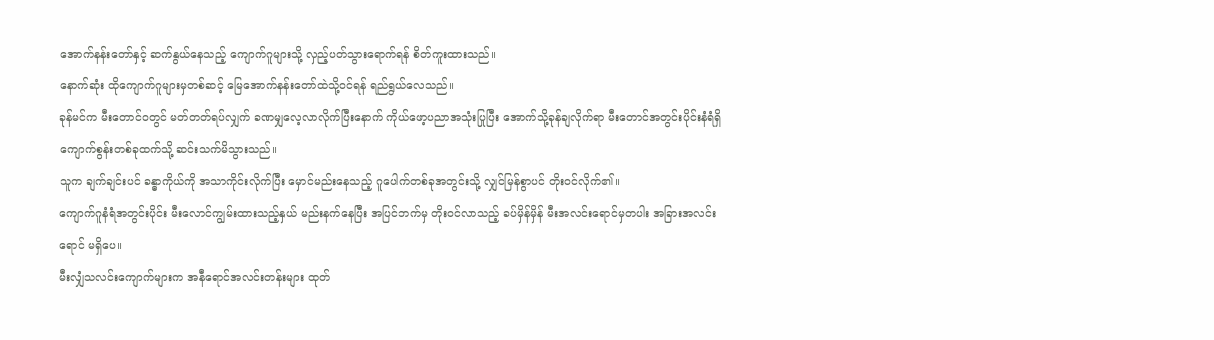အောက်နန်းတော်နှင့် ဆက်နွယ်နေသည့် ကျောက်ဂူများသို့ လှည့်ပတ်သွားရောက်ရန် စိတ်ကူးထားသည်။
နောက်ဆုံး ထိုကျောက်ဂူများမှတစ်ဆင့် မြေအောက်နန်းတော်ထဲသို့ဝင်ရန် ရည်ရွယ်လေသည်။
ခုန်မင်က မီးတောင်ဝတွင် မတ်တတ်ရပ်လျှက် ခဏမျှလေ့လာလိုက်ပြီးနောက် ကိုယ်ဖော့ပညာအသုံးပြုပြီး အောက်သို့ခုန်ချလိုက်ရာ မီးတောင်အတွင်းပိုင်းနံရံရှိ ကျောက်စွန်းတစ်ခုထက်သို့ ဆင်းသက်မိသွားသည်။
သူက ချက်ချင်းပင် ခန္ဓာကိုယ်ကို အသာကိုင်းလိုက်ပြီး မှောင်မည်းနေသည့် ဂူပေါက်တစ်ခုအတွင်းသို့ လျှင်မြန်စွာပင် တိုးဝင်လိုက်၏။
ကျောက်ဂူနံရံအတွင်းပိုင်း မီးလောင်ကျွမ်းထားသည့်နှယ် မည်းနက်နေပြီး အပြင်ဘက်မှ တိုးဝင်လာသည့် ခပ်မှိန်မှိန် မီးအလင်းရောင်မှတပါး အခြားအလင်းရောင် မရှိပေ။
မီးလျှံသလင်းကျောက်များက အနီရောင်အလင်းတန်းများ ထုတ်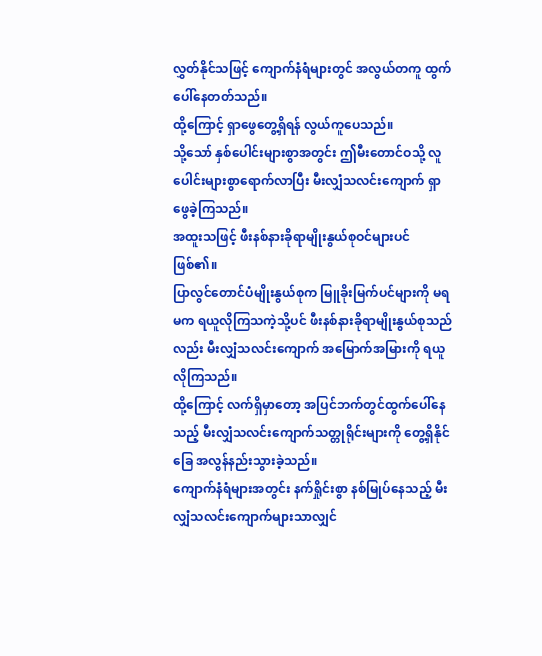လွှတ်နိုင်သဖြင့် ကျောက်နံရံများတွင် အလွယ်တကူ ထွက်ပေါ်နေတတ်သည်။
ထို့ကြောင့် ရှာဖွေတွေ့ရှိရန် လွယ်ကူပေသည်။
သို့သော် နှစ်ပေါင်းများစွာအတွင်း ဤမီးတောင်ဝသို့ လူပေါင်းများစွာရောက်လာပြီး မီးလျှံသလင်းကျောက် ရှာဖွေခဲ့ကြသည်။
အထူးသဖြင့် ဖီးနစ်နားခိုရာမျိုးနွယ်စုဝင်များပင် ဖြစ်၏။
ပြာလွင်တောင်ပံမျိုးနွယ်စုက မြူခိုးမြက်ပင်များကို မရမက ရယူလိုကြသကဲ့သို့ပင် ဖီးနစ်နားခိုရာမျိုးနွယ်စုသည်လည်း မီးလျှံသလင်းကျောက် အမြောက်အမြားကို ရယူလိုကြသည်။
ထို့ကြောင့် လက်ရှိမှာတော့ အပြင်ဘက်တွင်ထွက်ပေါ်နေသည့် မီးလျှံသလင်းကျောက်သတ္တုရိုင်းများကို တွေ့ရှိနိုင်ခြေ အလွန်နည်းသွားခဲ့သည်။
ကျောက်နံရံများအတွင်း နက်ရှိုင်းစွာ နစ်မြုပ်နေသည့် မီးလျှံသလင်းကျောက်များသာလျှင်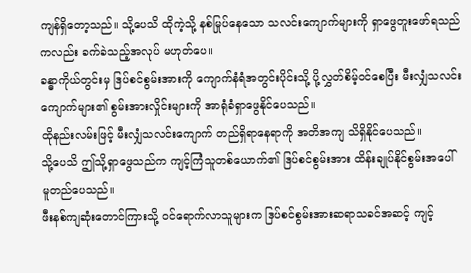ကျန်ရှိတော့သည်။ သို့ပေသိ ထိုကဲ့သို့ နစ်မြုပ်နေသော သလင်းကျောက်များကို ရှာဖွေတူးဖော်ရသည်ကလည်း ခက်ခဲသည့်အလုပ် မဟုတ်ပေ။
ခန္ဓာကိုယ်တွင်းမှ ဒြပ်စင်စွမ်းအားကို ကျောက်နံရံအတွင်းပိုင်းသို့ ပို့လွှတ်စိမ့်ဝင်စေပြီး မီးလျှံသလင်းကျောက်များ၏ စွမ်းအားလှိုင်းများကို အာရုံခံရှာဖွေနိုင်ပေသည်။
ထိုနည်းလမ်းဖြင့် မီးလျှံသလင်းကျောက် တည်ရှိရာနေရာကို အတိအကျ သိရှိနိုင်ပေသည်။
သို့ပေသိ ဤသို့ရှာဖွေသည်က ကျင့်ကြံသူတစ်ယောက်၏ ဒြပ်စင်စွမ်းအား ထိန်းချုပ်နိုင်စွမ်းအပေါ် မူတည်ပေသည်။
ဖီးနစ်ကျဆုံးတောင်ကြားသို့ ဝင်ရောက်လာသူများက ဒြပ်စင်စွမ်းအားဆရာသခင်အဆင့် ကျင့်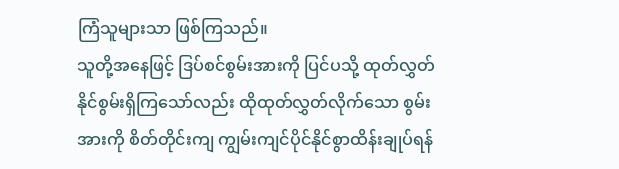ကြံသူများသာ ဖြစ်ကြသည်။
သူတို့အနေဖြင့် ဒြပ်စင်စွမ်းအားကို ပြင်ပသို့ ထုတ်လွှတ်နိုင်စွမ်းရှိကြသော်လည်း ထိုထုတ်လွှတ်လိုက်သော စွမ်းအားကို စိတ်တိုင်းကျ ကျွမ်းကျင်ပိုင်နိုင်စွာထိန်းချုပ်ရန်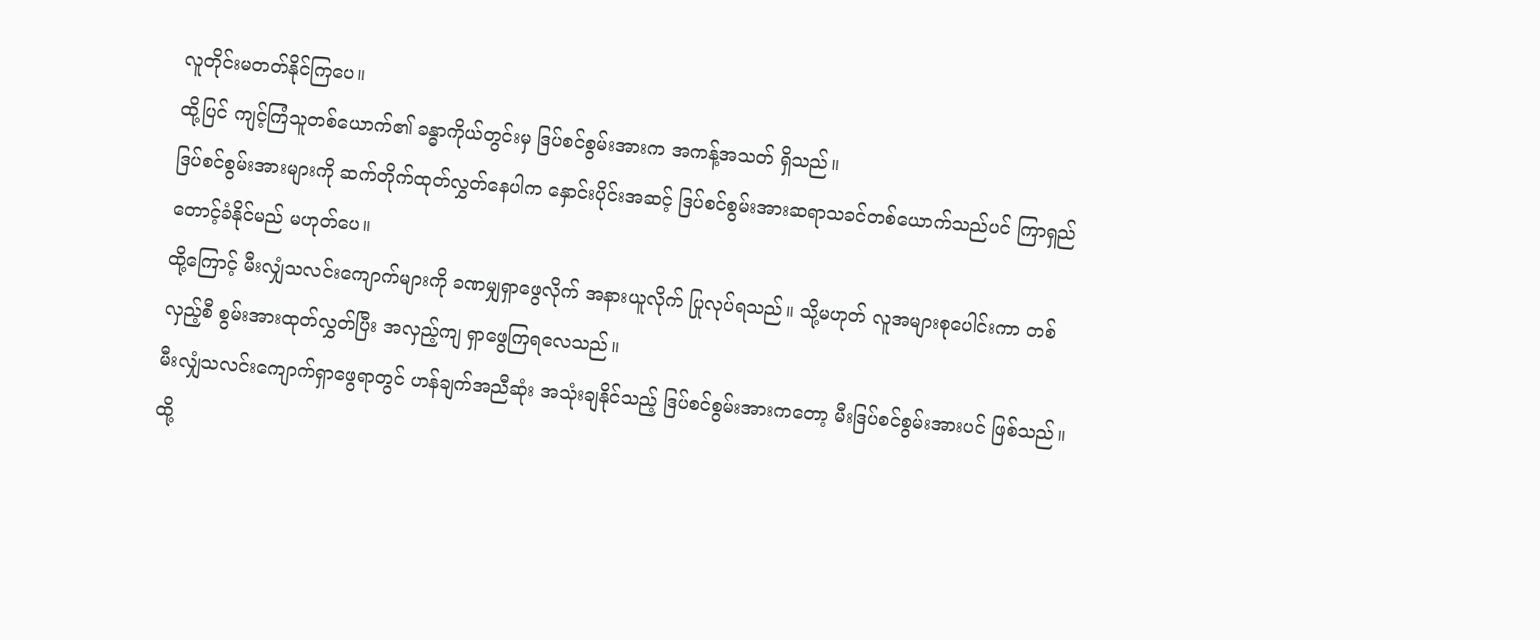လူတိုင်းမတတ်နိုင်ကြပေ။
ထို့ပြင် ကျင့်ကြံသူတစ်ယောက်၏ ခန္ဓာကိုယ်တွင်းမှ ဒြပ်စင်စွမ်းအားက အကန့်အသတ် ရှိသည်။
ဒြပ်စင်စွမ်းအားများကို ဆက်တိုက်ထုတ်လွှတ်နေပါက နှောင်းပိုင်းအဆင့် ဒြပ်စင်စွမ်းအားဆရာသခင်တစ်ယောက်သည်ပင် ကြာရှည်တောင့်ခံနိုင်မည် မဟုတ်ပေ။
ထို့ကြောင့် မီးလျှံသလင်းကျောက်များကို ခဏမျှရှာဖွေလိုက် အနားယူလိုက် ပြုလုပ်ရသည်။ သို့မဟုတ် လူအများစုပေါင်းကာ တစ်လှည့်စီ စွမ်းအားထုတ်လွှတ်ပြီး အလှည့်ကျ ရှာဖွေကြရလေသည်။
မီးလျှံသလင်းကျောက်ရှာဖွေရာတွင် ဟန်ချက်အညီဆုံး အသုံးချနိုင်သည့် ဒြပ်စင်စွမ်းအားကတော့ မီးဒြပ်စင်စွမ်းအားပင် ဖြစ်သည်။
ထို့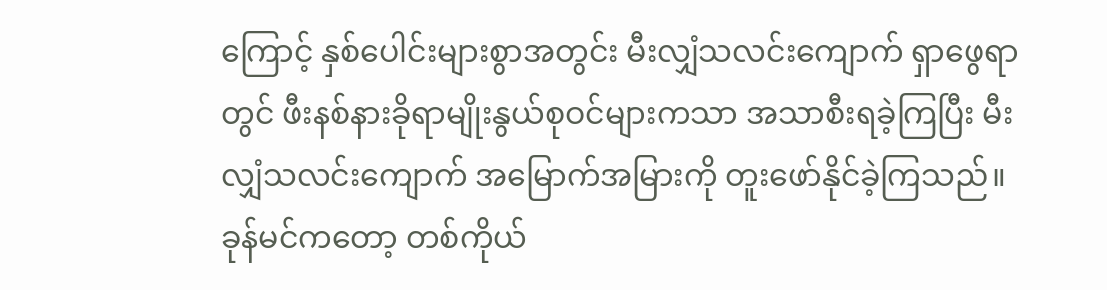ကြောင့် နှစ်ပေါင်းများစွာအတွင်း မီးလျှံသလင်းကျောက် ရှာဖွေရာတွင် ဖီးနစ်နားခိုရာမျိုးနွယ်စုဝင်များကသာ အသာစီးရခဲ့ကြပြီး မီးလျှံသလင်းကျောက် အမြောက်အမြားကို တူးဖော်နိုင်ခဲ့ကြသည်။
ခုန်မင်ကတော့ တစ်ကိုယ်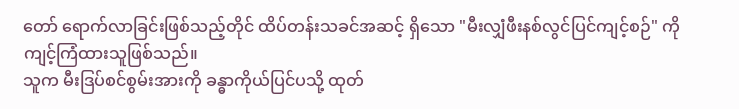တော် ရောက်လာခြင်းဖြစ်သည့်တိုင် ထိပ်တန်းသခင်အဆင့် ရှိသော "မီးလျှံဖီးနစ်လွင်ပြင်ကျင့်စဉ်" ကို ကျင့်ကြံထားသူဖြစ်သည်။
သူက မီးဒြပ်စင်စွမ်းအားကို ခန္ဓာကိုယ်ပြင်ပသို့ ထုတ်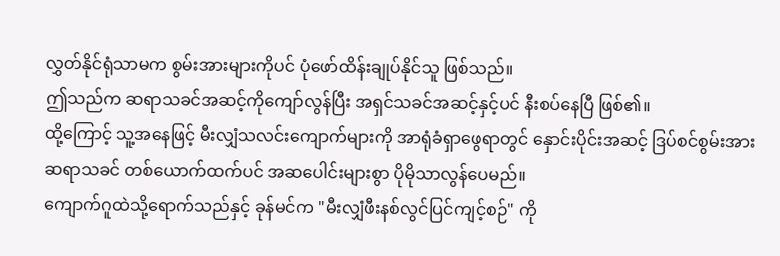လွှတ်နိုင်ရုံသာမက စွမ်းအားများကိုပင် ပုံဖော်ထိန်းချုပ်နိုင်သူ ဖြစ်သည်။
ဤသည်က ဆရာသခင်အဆင့်ကိုကျော်လွန်ပြီး အရှင်သခင်အဆင့်နှင့်ပင် နီးစပ်နေပြီ ဖြစ်၏။
ထို့ကြောင့် သူ့အနေဖြင့် မီးလျှံသလင်းကျောက်များကို အာရုံခံရှာဖွေရာတွင် နှောင်းပိုင်းအဆင့် ဒြပ်စင်စွမ်းအားဆရာသခင် တစ်ယောက်ထက်ပင် အဆပေါင်းများစွာ ပိုမိုသာလွန်ပေမည်။
ကျောက်ဂူထဲသို့ရောက်သည်နှင့် ခုန်မင်က "မီးလျှံဖီးနစ်လွင်ပြင်ကျင့်စဉ်" ကို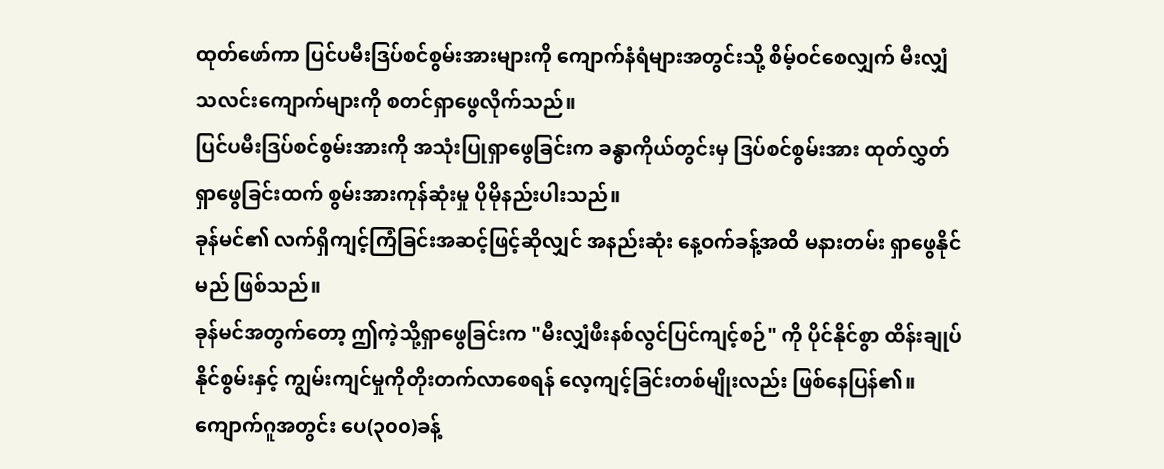ထုတ်ဖော်ကာ ပြင်ပမီးဒြပ်စင်စွမ်းအားများကို ကျောက်နံရံများအတွင်းသို့ စိမ့်ဝင်စေလျှက် မီးလျှံသလင်းကျောက်များကို စတင်ရှာဖွေလိုက်သည်။
ပြင်ပမီးဒြပ်စင်စွမ်းအားကို အသုံးပြုရှာဖွေခြင်းက ခန္ဓာကိုယ်တွင်းမှ ဒြပ်စင်စွမ်းအား ထုတ်လွှတ်ရှာဖွေခြင်းထက် စွမ်းအားကုန်ဆုံးမှု ပိုမိုနည်းပါးသည်။
ခုန်မင်၏ လက်ရှိကျင့်ကြံခြင်းအဆင့်ဖြင့်ဆိုလျှင် အနည်းဆုံး နေ့ဝက်ခန့်အထိ မနားတမ်း ရှာဖွေနိုင်မည် ဖြစ်သည်။
ခုန်မင်အတွက်တော့ ဤကဲ့သို့ရှာဖွေခြင်းက "မီးလျှံဖီးနစ်လွင်ပြင်ကျင့်စဉ်" ကို ပိုင်နိုင်စွာ ထိန်းချုပ်နိုင်စွမ်းနှင့် ကျွမ်းကျင်မှုကိုတိုးတက်လာစေရန် လေ့ကျင့်ခြင်းတစ်မျိုးလည်း ဖြစ်နေပြန်၏။
ကျောက်ဂူအတွင်း ပေ(၃၀၀)ခန့်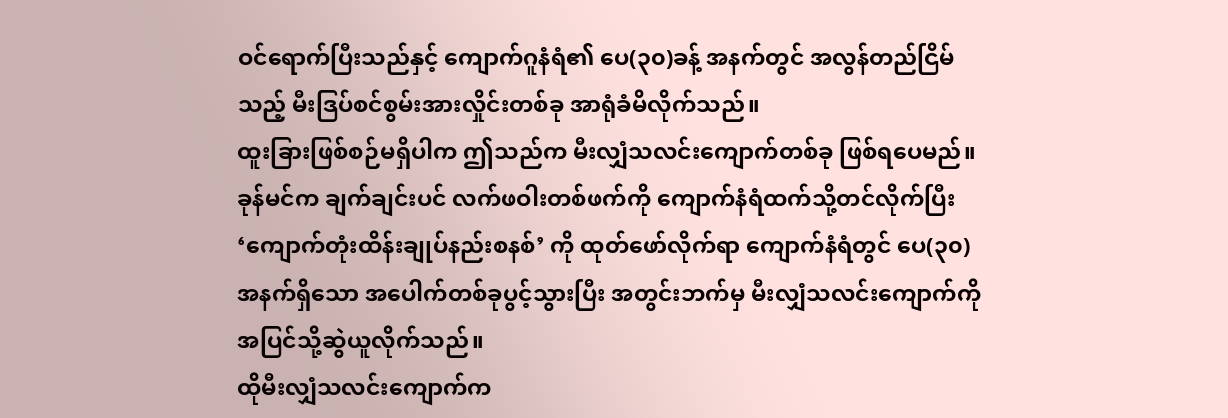ဝင်ရောက်ပြီးသည်နှင့် ကျောက်ဂူနံရံ၏ ပေ(၃၀)ခန့် အနက်တွင် အလွန်တည်ငြိမ်သည့် မီးဒြပ်စင်စွမ်းအားလှိုင်းတစ်ခု အာရုံခံမိလိုက်သည်။
ထူးခြားဖြစ်စဉ်မရှိပါက ဤသည်က မီးလျှံသလင်းကျောက်တစ်ခု ဖြစ်ရပေမည်။
ခုန်မင်က ချက်ချင်းပင် လက်ဖဝါးတစ်ဖက်ကို ကျောက်နံရံထက်သို့တင်လိုက်ပြီး ‘ကျောက်တုံးထိန်းချုပ်နည်းစနစ်’ ကို ထုတ်ဖော်လိုက်ရာ ကျောက်နံရံတွင် ပေ(၃၀)အနက်ရှိသော အပေါက်တစ်ခုပွင့်သွားပြီး အတွင်းဘက်မှ မီးလျှံသလင်းကျောက်ကို အပြင်သို့ဆွဲယူလိုက်သည်။
ထိုမီးလျှံသလင်းကျောက်က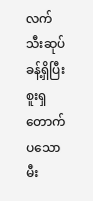လက်သီးဆုပ်ခန့်ရှိပြီး စူးရှတောက်ပသော မီး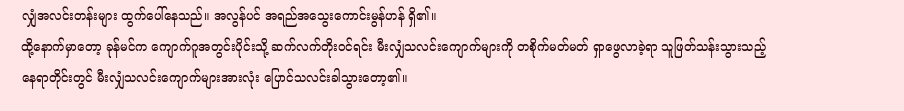လျှံအလင်းတန်းများ ထွက်ပေါ်နေသည်။ အလွန်ပင် အရည်အသွေးကောင်းမွန်ဟန် ရှိ၏။
ထို့နောက်မှာတော့ ခုန်မင်က ကျောက်ဂူအတွင်းပိုင်းသို့ ဆက်လက်တိုးဝင်ရင်း မီးလျှံသလင်းကျောက်များကို တစိုက်မတ်မတ် ရှာဖွေလာခဲ့ရာ သူဖြတ်သန်းသွားသည့်နေရာတိုင်းတွင် မီးလျှံသလင်းကျောက်များအားလုံး ပြောင်သလင်းခါသွားတော့၏။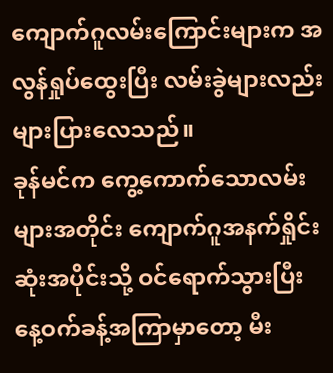ကျောက်ဂူလမ်းကြောင်းများက အလွန်ရှုပ်ထွေးပြီး လမ်းခွဲများလည်း များပြားလေသည်။
ခုန်မင်က ကွေ့ကောက်သောလမ်းများအတိုင်း ကျောက်ဂူအနက်ရှိုင်းဆုံးအပိုင်းသို့ ဝင်ရောက်သွားပြီး နေ့ဝက်ခန့်အကြာမှာတော့ မီး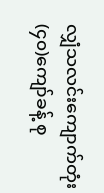လျှံသလင်းကျောက်တုံး (၄၀)ကျော်ခန့် စု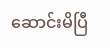ဆောင်းမိပြီ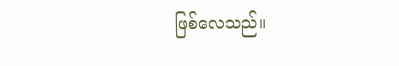ဖြစ်လေသည်။